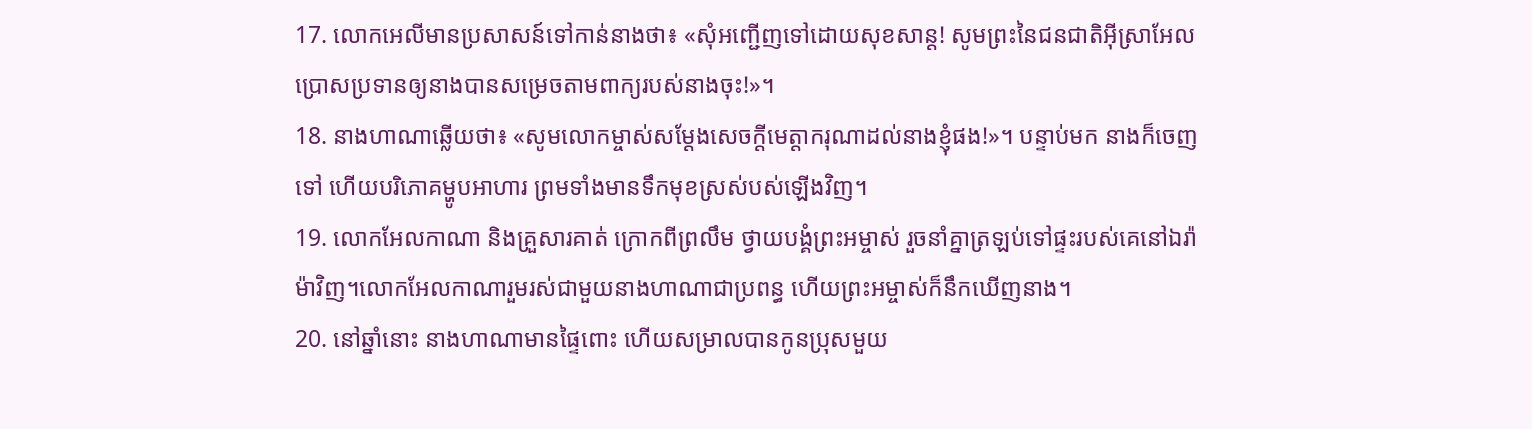17. លោកអេលីមានប្រសាសន៍ទៅកាន់នាងថា៖ «សុំអញ្ជើញទៅដោយសុខសាន្ត! សូមព្រះនៃជនជាតិអ៊ីស្រាអែលប្រោសប្រទានឲ្យនាងបានសម្រេចតាមពាក្យរបស់នាងចុះ!»។
18. នាងហាណាឆ្លើយថា៖ «សូមលោកម្ចាស់សម្តែងសេចក្ដីមេត្តាករុណាដល់នាងខ្ញុំផង!»។ បន្ទាប់មក នាងក៏ចេញទៅ ហើយបរិភោគម្ហូបអាហារ ព្រមទាំងមានទឹកមុខស្រស់បស់ឡើងវិញ។
19. លោកអែលកាណា និងគ្រួសារគាត់ ក្រោកពីព្រលឹម ថ្វាយបង្គំព្រះអម្ចាស់ រួចនាំគ្នាត្រឡប់ទៅផ្ទះរបស់គេនៅឯរ៉ាម៉ាវិញ។លោកអែលកាណារួមរស់ជាមួយនាងហាណាជាប្រពន្ធ ហើយព្រះអម្ចាស់ក៏នឹកឃើញនាង។
20. នៅឆ្នាំនោះ នាងហាណាមានផ្ទៃពោះ ហើយសម្រាលបានកូនប្រុសមួយ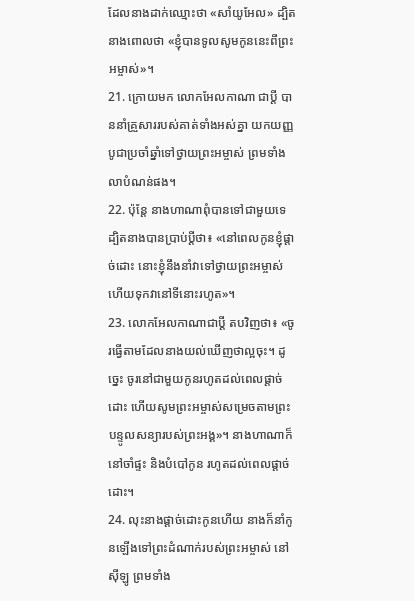ដែលនាងដាក់ឈ្មោះថា «សាំយូអែល» ដ្បិតនាងពោលថា «ខ្ញុំបានទូលសូមកូននេះពីព្រះអម្ចាស់»។
21. ក្រោយមក លោកអែលកាណា ជាប្ដី បាននាំគ្រួសាររបស់គាត់ទាំងអស់គ្នា យកយញ្ញបូជាប្រចាំឆ្នាំទៅថ្វាយព្រះអម្ចាស់ ព្រមទាំងលាបំណន់ផង។
22. ប៉ុន្តែ នាងហាណាពុំបានទៅជាមួយទេ ដ្បិតនាងបានប្រាប់ប្ដីថា៖ «នៅពេលកូនខ្ញុំផ្ដាច់ដោះ នោះខ្ញុំនឹងនាំវាទៅថ្វាយព្រះអម្ចាស់ ហើយទុកវានៅទីនោះរហូត»។
23. លោកអែលកាណាជាប្ដី តបវិញថា៖ «ចូរធ្វើតាមដែលនាងយល់ឃើញថាល្អចុះ។ ដូច្នេះ ចូរនៅជាមួយកូនរហូតដល់ពេលផ្ដាច់ដោះ ហើយសូមព្រះអម្ចាស់សម្រេចតាមព្រះបន្ទូលសន្យារបស់ព្រះអង្គ»។ នាងហាណាក៏នៅចាំផ្ទះ និងបំបៅកូន រហូតដល់ពេលផ្ដាច់ដោះ។
24. លុះនាងផ្ដាច់ដោះកូនហើយ នាងក៏នាំកូនឡើងទៅព្រះដំណាក់របស់ព្រះអម្ចាស់ នៅស៊ីឡូ ព្រមទាំង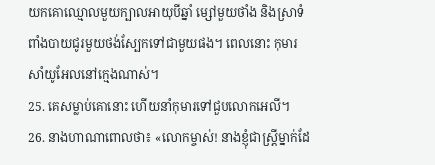យកគោឈ្មោលមួយក្បាលអាយុបីឆ្នាំ ម្សៅមួយថាំង និងស្រាទំពាំងបាយជូរមួយថង់ស្បែកទៅជាមួយផង។ ពេលនោះ កុមារសាំយូអែលនៅក្មេងណាស់។
25. គេសម្លាប់គោនោះ ហើយនាំកុមារទៅជួបលោកអេលី។
26. នាងហាណាពោលថា៖ «លោកម្ចាស់! នាងខ្ញុំជាស្ត្រីម្នាក់ដែ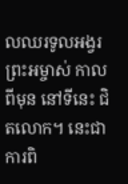លឈរទូលអង្វរព្រះអម្ចាស់ កាលពីមុន នៅទីនេះ ជិតលោក។ នេះជាការពិ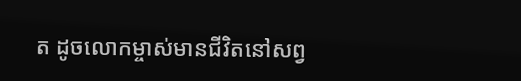ត ដូចលោកម្ចាស់មានជីវិតនៅសព្វ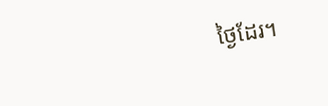ថ្ងៃដែរ។